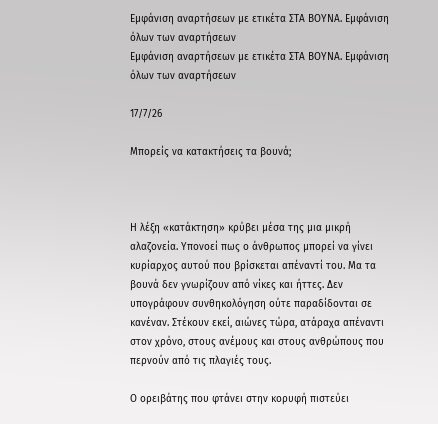Εμφάνιση αναρτήσεων με ετικέτα ΣΤΑ ΒΟΥΝΑ. Εμφάνιση όλων των αναρτήσεων
Εμφάνιση αναρτήσεων με ετικέτα ΣΤΑ ΒΟΥΝΑ. Εμφάνιση όλων των αναρτήσεων

17/7/26

Μπορείς να κατακτήσεις τα βουνά;



Η λέξη «κατάκτηση» κρύβει μέσα της μια μικρή αλαζονεία. Υπονοεί πως ο άνθρωπος μπορεί να γίνει κυρίαρχος αυτού που βρίσκεται απέναντί του. Μα τα βουνά δεν γνωρίζουν από νίκες και ήττες. Δεν υπογράφουν συνθηκολόγηση ούτε παραδίδονται σε κανέναν. Στέκουν εκεί, αιώνες τώρα, ατάραχα απέναντι στον χρόνο, στους ανέμους και στους ανθρώπους που περνούν από τις πλαγιές τους.

Ο ορειβάτης που φτάνει στην κορυφή πιστεύει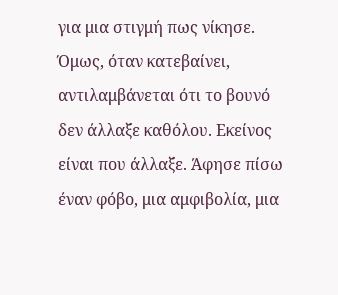για μια στιγμή πως νίκησε. Όμως, όταν κατεβαίνει, αντιλαμβάνεται ότι το βουνό δεν άλλαξε καθόλου. Εκείνος είναι που άλλαξε. Άφησε πίσω έναν φόβο, μια αμφιβολία, μια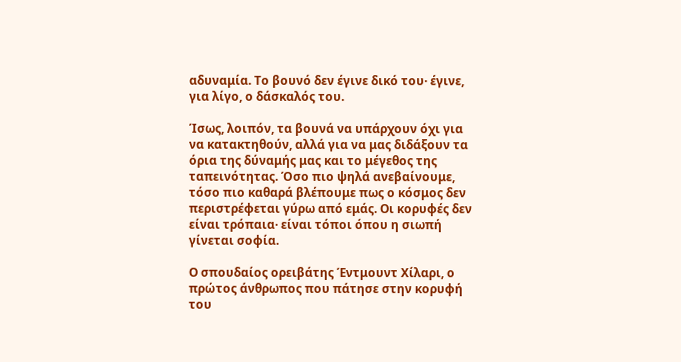αδυναμία. Το βουνό δεν έγινε δικό του· έγινε, για λίγο, ο δάσκαλός του.

Ίσως, λοιπόν, τα βουνά να υπάρχουν όχι για να κατακτηθούν, αλλά για να μας διδάξουν τα όρια της δύναμής μας και το μέγεθος της ταπεινότητας. Όσο πιο ψηλά ανεβαίνουμε, τόσο πιο καθαρά βλέπουμε πως ο κόσμος δεν περιστρέφεται γύρω από εμάς. Οι κορυφές δεν είναι τρόπαια· είναι τόποι όπου η σιωπή γίνεται σοφία.

Ο σπουδαίος ορειβάτης Έντμουντ Χίλαρι, ο πρώτος άνθρωπος που πάτησε στην κορυφή του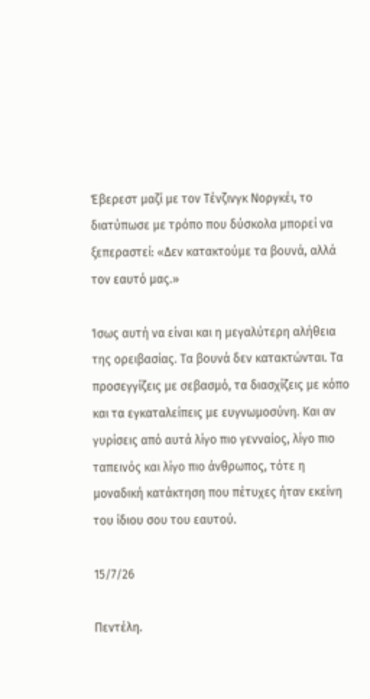Έβερεστ μαζί με τον Τένζινγκ Νοργκέι, το διατύπωσε με τρόπο που δύσκολα μπορεί να ξεπεραστεί: «Δεν κατακτούμε τα βουνά, αλλά τον εαυτό μας.»

Ίσως αυτή να είναι και η μεγαλύτερη αλήθεια της ορειβασίας. Τα βουνά δεν κατακτώνται. Τα προσεγγίζεις με σεβασμό, τα διασχίζεις με κόπο και τα εγκαταλείπεις με ευγνωμοσύνη. Και αν γυρίσεις από αυτά λίγο πιο γενναίος, λίγο πιο ταπεινός και λίγο πιο άνθρωπος, τότε η μοναδική κατάκτηση που πέτυχες ήταν εκείνη του ίδιου σου του εαυτού.

15/7/26

Πεντέλη.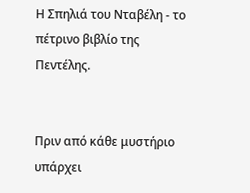Η Σπηλιά του Νταβέλη - το πέτρινο βιβλίο της Πεντέλης.


Πριν από κάθε μυστήριο υπάρχει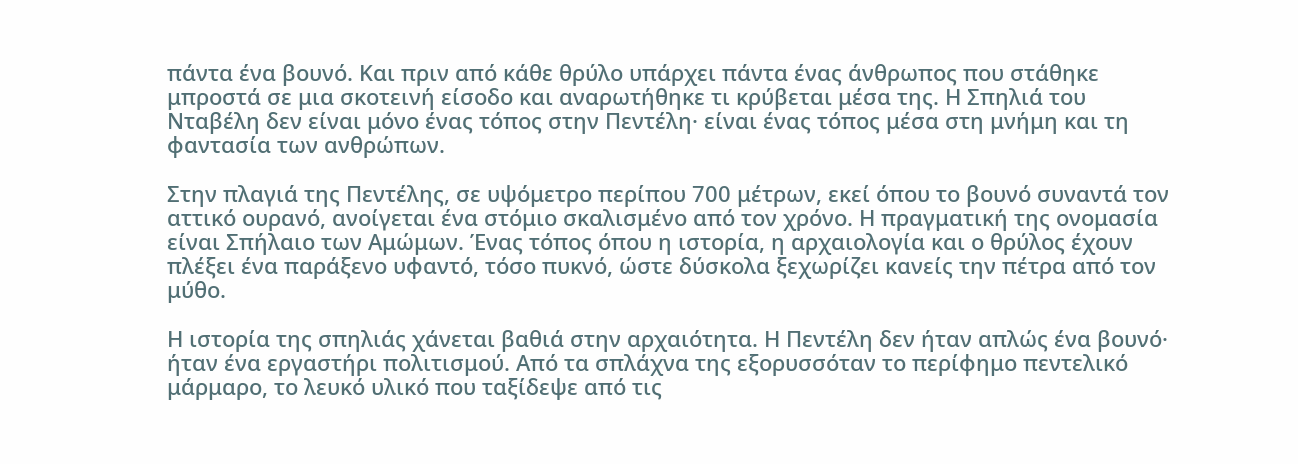πάντα ένα βουνό. Και πριν από κάθε θρύλο υπάρχει πάντα ένας άνθρωπος που στάθηκε μπροστά σε μια σκοτεινή είσοδο και αναρωτήθηκε τι κρύβεται μέσα της. Η Σπηλιά του Νταβέλη δεν είναι μόνο ένας τόπος στην Πεντέλη· είναι ένας τόπος μέσα στη μνήμη και τη φαντασία των ανθρώπων.

Στην πλαγιά της Πεντέλης, σε υψόμετρο περίπου 700 μέτρων, εκεί όπου το βουνό συναντά τον αττικό ουρανό, ανοίγεται ένα στόμιο σκαλισμένο από τον χρόνο. Η πραγματική της ονομασία είναι Σπήλαιο των Αμώμων. Ένας τόπος όπου η ιστορία, η αρχαιολογία και ο θρύλος έχουν πλέξει ένα παράξενο υφαντό, τόσο πυκνό, ώστε δύσκολα ξεχωρίζει κανείς την πέτρα από τον μύθο.

Η ιστορία της σπηλιάς χάνεται βαθιά στην αρχαιότητα. Η Πεντέλη δεν ήταν απλώς ένα βουνό· ήταν ένα εργαστήρι πολιτισμού. Από τα σπλάχνα της εξορυσσόταν το περίφημο πεντελικό μάρμαρο, το λευκό υλικό που ταξίδεψε από τις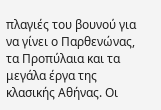πλαγιές του βουνού για να γίνει ο Παρθενώνας, τα Προπύλαια και τα μεγάλα έργα της κλασικής Αθήνας. Οι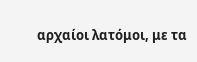αρχαίοι λατόμοι, με τα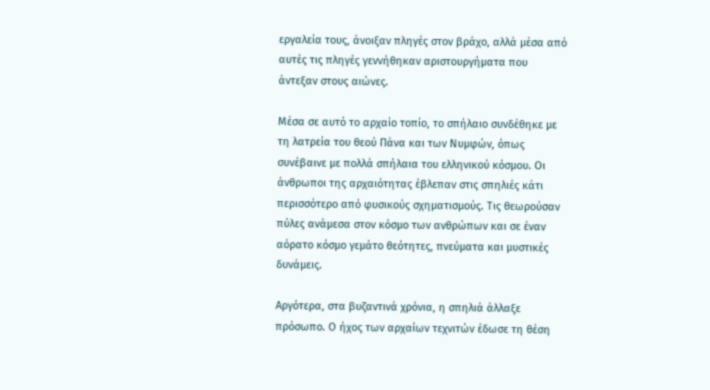εργαλεία τους, άνοιξαν πληγές στον βράχο, αλλά μέσα από αυτές τις πληγές γεννήθηκαν αριστουργήματα που άντεξαν στους αιώνες.

Μέσα σε αυτό το αρχαίο τοπίο, το σπήλαιο συνδέθηκε με τη λατρεία του θεού Πάνα και των Νυμφών, όπως συνέβαινε με πολλά σπήλαια του ελληνικού κόσμου. Οι άνθρωποι της αρχαιότητας έβλεπαν στις σπηλιές κάτι περισσότερο από φυσικούς σχηματισμούς. Τις θεωρούσαν πύλες ανάμεσα στον κόσμο των ανθρώπων και σε έναν αόρατο κόσμο γεμάτο θεότητες, πνεύματα και μυστικές δυνάμεις.

Αργότερα, στα βυζαντινά χρόνια, η σπηλιά άλλαξε πρόσωπο. Ο ήχος των αρχαίων τεχνιτών έδωσε τη θέση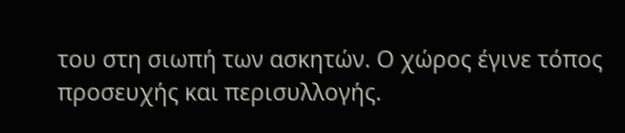του στη σιωπή των ασκητών. Ο χώρος έγινε τόπος προσευχής και περισυλλογής.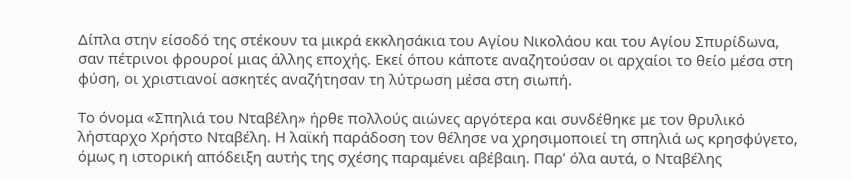Δίπλα στην είσοδό της στέκουν τα μικρά εκκλησάκια του Αγίου Νικολάου και του Αγίου Σπυρίδωνα, σαν πέτρινοι φρουροί μιας άλλης εποχής. Εκεί όπου κάποτε αναζητούσαν οι αρχαίοι το θείο μέσα στη φύση, οι χριστιανοί ασκητές αναζήτησαν τη λύτρωση μέσα στη σιωπή.

Το όνομα «Σπηλιά του Νταβέλη» ήρθε πολλούς αιώνες αργότερα και συνδέθηκε με τον θρυλικό λήσταρχο Χρήστο Νταβέλη. Η λαϊκή παράδοση τον θέλησε να χρησιμοποιεί τη σπηλιά ως κρησφύγετο, όμως η ιστορική απόδειξη αυτής της σχέσης παραμένει αβέβαιη. Παρ’ όλα αυτά, ο Νταβέλης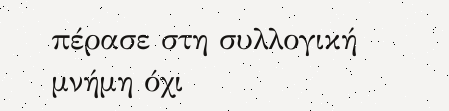πέρασε στη συλλογική μνήμη όχι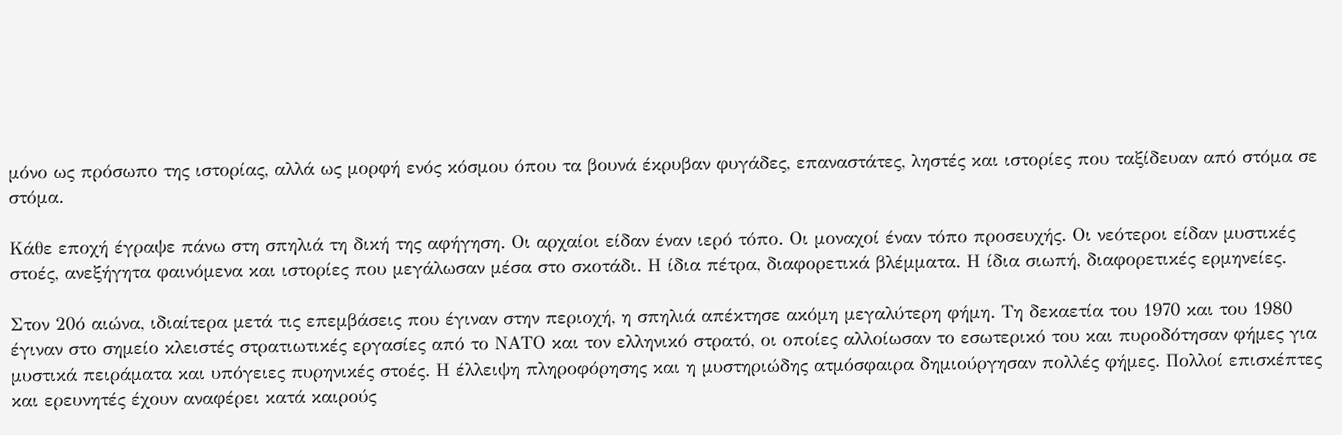μόνο ως πρόσωπο της ιστορίας, αλλά ως μορφή ενός κόσμου όπου τα βουνά έκρυβαν φυγάδες, επαναστάτες, ληστές και ιστορίες που ταξίδευαν από στόμα σε στόμα.

Κάθε εποχή έγραψε πάνω στη σπηλιά τη δική της αφήγηση. Οι αρχαίοι είδαν έναν ιερό τόπο. Οι μοναχοί έναν τόπο προσευχής. Οι νεότεροι είδαν μυστικές στοές, ανεξήγητα φαινόμενα και ιστορίες που μεγάλωσαν μέσα στο σκοτάδι. Η ίδια πέτρα, διαφορετικά βλέμματα. Η ίδια σιωπή, διαφορετικές ερμηνείες.

Στον 20ό αιώνα, ιδιαίτερα μετά τις επεμβάσεις που έγιναν στην περιοχή, η σπηλιά απέκτησε ακόμη μεγαλύτερη φήμη. Τη δεκαετία του 1970 και του 1980 έγιναν στο σημείο κλειστές στρατιωτικές εργασίες από το ΝΑΤΟ και τον ελληνικό στρατό, οι οποίες αλλοίωσαν το εσωτερικό του και πυροδότησαν φήμες για μυστικά πειράματα και υπόγειες πυρηνικές στοές. Η έλλειψη πληροφόρησης και η μυστηριώδης ατμόσφαιρα δημιούργησαν πολλές φήμες. Πολλοί επισκέπτες και ερευνητές έχουν αναφέρει κατά καιρούς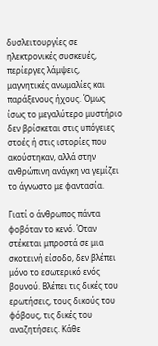δυσλειτουργίες σε ηλεκτρονικές συσκευές, περίεργες λάμψεις, μαγνητικές ανωμαλίες και παράξενους ήχους. Όμως ίσως το μεγαλύτερο μυστήριο δεν βρίσκεται στις υπόγειες στοές ή στις ιστορίες που ακούστηκαν, αλλά στην ανθρώπινη ανάγκη να γεμίζει το άγνωστο με φαντασία.

Γιατί ο άνθρωπος πάντα φοβόταν το κενό. Όταν στέκεται μπροστά σε μια σκοτεινή είσοδο, δεν βλέπει μόνο το εσωτερικό ενός βουνού. Βλέπει τις δικές του ερωτήσεις, τους δικούς του φόβους, τις δικές του αναζητήσεις. Κάθε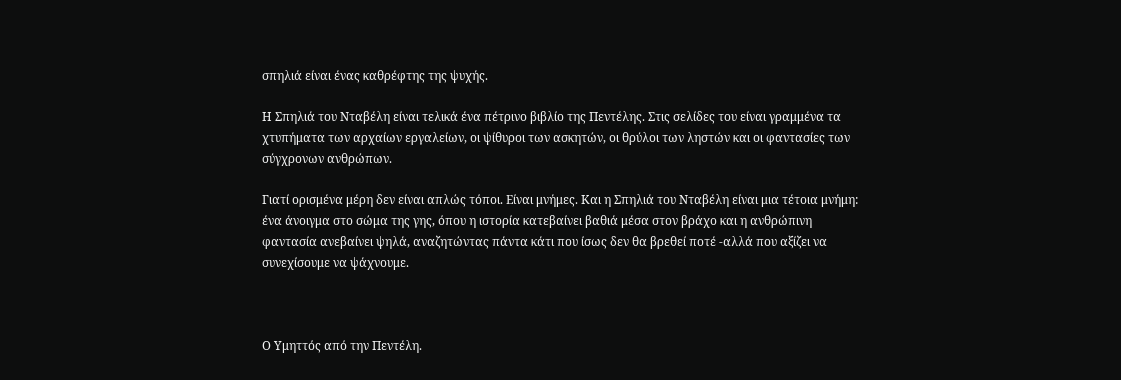σπηλιά είναι ένας καθρέφτης της ψυχής.

Η Σπηλιά του Νταβέλη είναι τελικά ένα πέτρινο βιβλίο της Πεντέλης. Στις σελίδες του είναι γραμμένα τα χτυπήματα των αρχαίων εργαλείων, οι ψίθυροι των ασκητών, οι θρύλοι των ληστών και οι φαντασίες των σύγχρονων ανθρώπων.

Γιατί ορισμένα μέρη δεν είναι απλώς τόποι. Είναι μνήμες. Και η Σπηλιά του Νταβέλη είναι μια τέτοια μνήμη: ένα άνοιγμα στο σώμα της γης, όπου η ιστορία κατεβαίνει βαθιά μέσα στον βράχο και η ανθρώπινη φαντασία ανεβαίνει ψηλά, αναζητώντας πάντα κάτι που ίσως δεν θα βρεθεί ποτέ -αλλά που αξίζει να συνεχίσουμε να ψάχνουμε.



Ο Υμηττός από την Πεντέλη.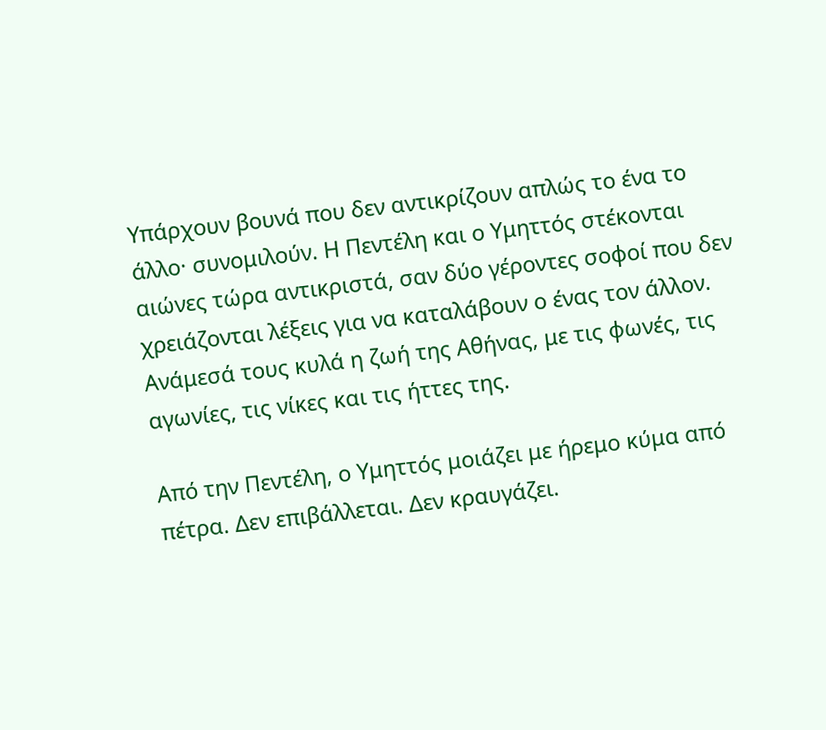Υπάρχουν βουνά που δεν αντικρίζουν απλώς το ένα το άλλο· συνομιλούν. Η Πεντέλη και ο Υμηττός στέκονται αιώνες τώρα αντικριστά, σαν δύο γέροντες σοφοί που δεν χρειάζονται λέξεις για να καταλάβουν ο ένας τον άλλον. Ανάμεσά τους κυλά η ζωή της Αθήνας, με τις φωνές, τις αγωνίες, τις νίκες και τις ήττες της.

Από την Πεντέλη, ο Υμηττός μοιάζει με ήρεμο κύμα από πέτρα. Δεν επιβάλλεται. Δεν κραυγάζει.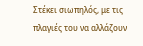Στέκει σιωπηλός, με τις πλαγιές του να αλλάζουν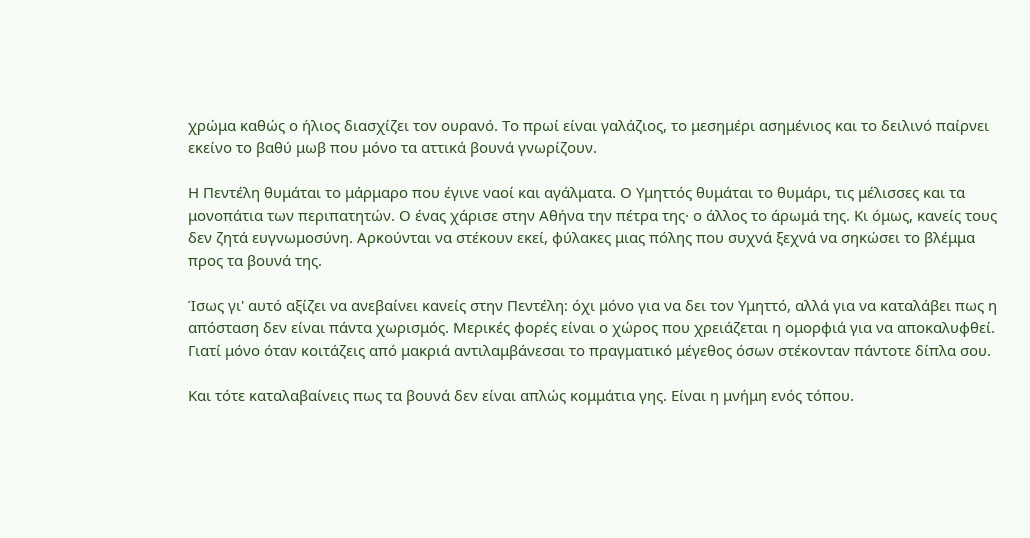χρώμα καθώς ο ήλιος διασχίζει τον ουρανό. Το πρωί είναι γαλάζιος, το μεσημέρι ασημένιος και το δειλινό παίρνει εκείνο το βαθύ μωβ που μόνο τα αττικά βουνά γνωρίζουν.

Η Πεντέλη θυμάται το μάρμαρο που έγινε ναοί και αγάλματα. Ο Υμηττός θυμάται το θυμάρι, τις μέλισσες και τα μονοπάτια των περιπατητών. Ο ένας χάρισε στην Αθήνα την πέτρα της· ο άλλος το άρωμά της. Κι όμως, κανείς τους δεν ζητά ευγνωμοσύνη. Αρκούνται να στέκουν εκεί, φύλακες μιας πόλης που συχνά ξεχνά να σηκώσει το βλέμμα προς τα βουνά της.

Ίσως γι' αυτό αξίζει να ανεβαίνει κανείς στην Πεντέλη: όχι μόνο για να δει τον Υμηττό, αλλά για να καταλάβει πως η απόσταση δεν είναι πάντα χωρισμός. Μερικές φορές είναι ο χώρος που χρειάζεται η ομορφιά για να αποκαλυφθεί. Γιατί μόνο όταν κοιτάζεις από μακριά αντιλαμβάνεσαι το πραγματικό μέγεθος όσων στέκονταν πάντοτε δίπλα σου.

Και τότε καταλαβαίνεις πως τα βουνά δεν είναι απλώς κομμάτια γης. Είναι η μνήμη ενός τόπου.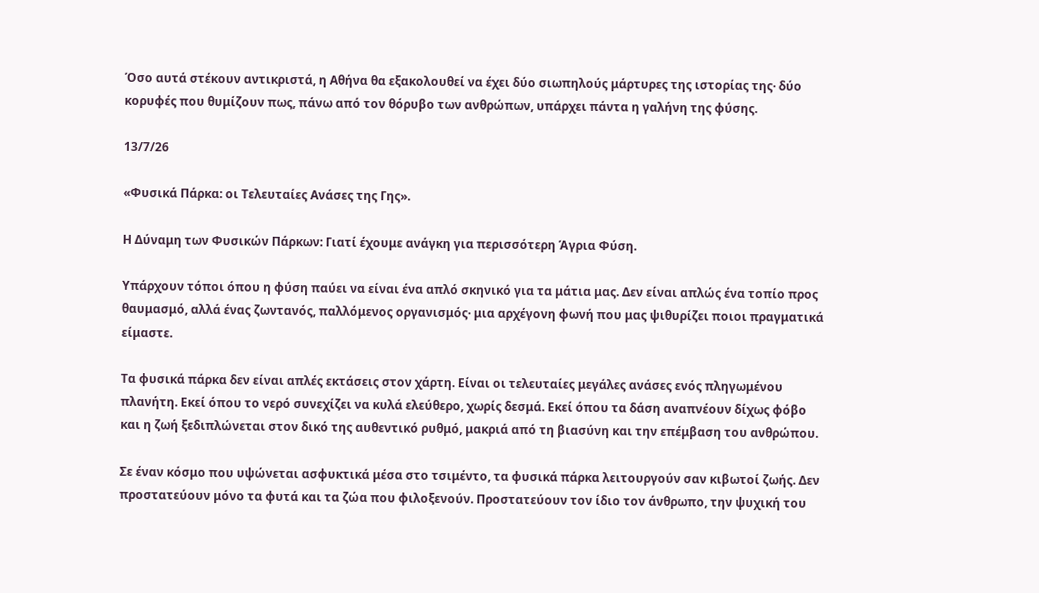Όσο αυτά στέκουν αντικριστά, η Αθήνα θα εξακολουθεί να έχει δύο σιωπηλούς μάρτυρες της ιστορίας της· δύο κορυφές που θυμίζουν πως, πάνω από τον θόρυβο των ανθρώπων, υπάρχει πάντα η γαλήνη της φύσης.

13/7/26

«Φυσικά Πάρκα: οι Τελευταίες Ανάσες της Γης».

Η Δύναμη των Φυσικών Πάρκων: Γιατί έχουμε ανάγκη για περισσότερη Άγρια Φύση.

Υπάρχουν τόποι όπου η φύση παύει να είναι ένα απλό σκηνικό για τα μάτια μας. Δεν είναι απλώς ένα τοπίο προς θαυμασμό, αλλά ένας ζωντανός, παλλόμενος οργανισμός· μια αρχέγονη φωνή που μας ψιθυρίζει ποιοι πραγματικά είμαστε.

Τα φυσικά πάρκα δεν είναι απλές εκτάσεις στον χάρτη. Είναι οι τελευταίες μεγάλες ανάσες ενός πληγωμένου πλανήτη. Εκεί όπου το νερό συνεχίζει να κυλά ελεύθερο, χωρίς δεσμά. Εκεί όπου τα δάση αναπνέουν δίχως φόβο και η ζωή ξεδιπλώνεται στον δικό της αυθεντικό ρυθμό, μακριά από τη βιασύνη και την επέμβαση του ανθρώπου.

Σε έναν κόσμο που υψώνεται ασφυκτικά μέσα στο τσιμέντο, τα φυσικά πάρκα λειτουργούν σαν κιβωτοί ζωής. Δεν προστατεύουν μόνο τα φυτά και τα ζώα που φιλοξενούν. Προστατεύουν τον ίδιο τον άνθρωπο, την ψυχική του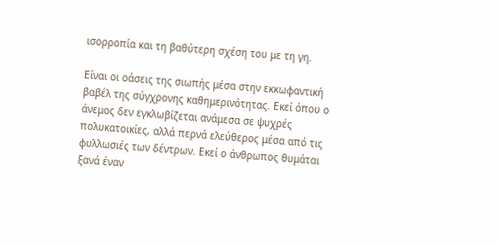ισορροπία και τη βαθύτερη σχέση του με τη γη.

Είναι οι οάσεις της σιωπής μέσα στην εκκωφαντική βαβέλ της σύγχρονης καθημερινότητας. Εκεί όπου ο άνεμος δεν εγκλωβίζεται ανάμεσα σε ψυχρές πολυκατοικίες, αλλά περνά ελεύθερος μέσα από τις φυλλωσιές των δέντρων. Εκεί ο άνθρωπος θυμάται ξανά έναν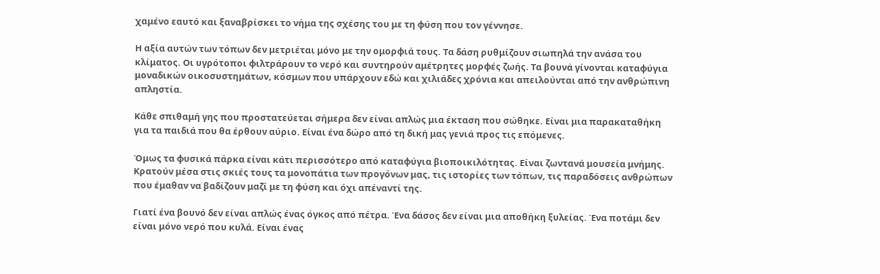χαμένο εαυτό και ξαναβρίσκει το νήμα της σχέσης του με τη φύση που τον γέννησε.

Η αξία αυτών των τόπων δεν μετριέται μόνο με την ομορφιά τους. Τα δάση ρυθμίζουν σιωπηλά την ανάσα του κλίματος. Οι υγρότοποι φιλτράρουν το νερό και συντηρούν αμέτρητες μορφές ζωής. Τα βουνά γίνονται καταφύγια μοναδικών οικοσυστημάτων, κόσμων που υπάρχουν εδώ και χιλιάδες χρόνια και απειλούνται από την ανθρώπινη απληστία.

Κάθε σπιθαμή γης που προστατεύεται σήμερα δεν είναι απλώς μια έκταση που σώθηκε. Είναι μια παρακαταθήκη για τα παιδιά που θα έρθουν αύριο. Είναι ένα δώρο από τη δική μας γενιά προς τις επόμενες.

Όμως τα φυσικά πάρκα είναι κάτι περισσότερο από καταφύγια βιοποικιλότητας. Είναι ζωντανά μουσεία μνήμης. Κρατούν μέσα στις σκιές τους τα μονοπάτια των προγόνων μας, τις ιστορίες των τόπων, τις παραδόσεις ανθρώπων που έμαθαν να βαδίζουν μαζί με τη φύση και όχι απέναντί της.

Γιατί ένα βουνό δεν είναι απλώς ένας όγκος από πέτρα. Ένα δάσος δεν είναι μια αποθήκη ξυλείας. Ένα ποτάμι δεν είναι μόνο νερό που κυλά. Είναι ένας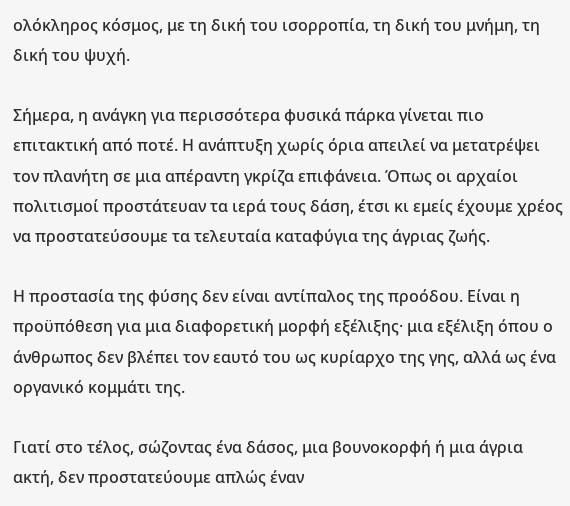ολόκληρος κόσμος, με τη δική του ισορροπία, τη δική του μνήμη, τη δική του ψυχή.

Σήμερα, η ανάγκη για περισσότερα φυσικά πάρκα γίνεται πιο επιτακτική από ποτέ. Η ανάπτυξη χωρίς όρια απειλεί να μετατρέψει τον πλανήτη σε μια απέραντη γκρίζα επιφάνεια. Όπως οι αρχαίοι πολιτισμοί προστάτευαν τα ιερά τους δάση, έτσι κι εμείς έχουμε χρέος να προστατεύσουμε τα τελευταία καταφύγια της άγριας ζωής.

Η προστασία της φύσης δεν είναι αντίπαλος της προόδου. Είναι η προϋπόθεση για μια διαφορετική μορφή εξέλιξης· μια εξέλιξη όπου ο άνθρωπος δεν βλέπει τον εαυτό του ως κυρίαρχο της γης, αλλά ως ένα οργανικό κομμάτι της.

Γιατί στο τέλος, σώζοντας ένα δάσος, μια βουνοκορφή ή μια άγρια ακτή, δεν προστατεύουμε απλώς έναν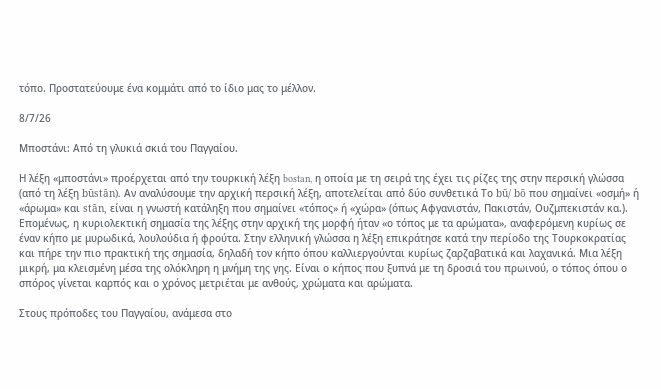τόπο. Προστατεύουμε ένα κομμάτι από το ίδιο μας το μέλλον.

8/7/26

Μποστάνι: Από τη γλυκιά σκιά του Παγγαίου.

Η λέξη «μποστάνι» προέρχεται από την τουρκική λέξη bostan, η οποία με τη σειρά της έχει τις ρίζες της στην περσική γλώσσα (από τη λέξη būstān). Αν αναλύσουμε την αρχική περσική λέξη, αποτελείται από δύο συνθετικά Το bū/ bō που σημαίνει «οσμή» ή «άρωμα» και stān, είναι η γνωστή κατάληξη που σημαίνει «τόπος» ή «χώρα» (όπως Αφγανιστάν, Πακιστάν, Ουζμπεκιστάν κα.). Επομένως, η κυριολεκτική σημασία της λέξης στην αρχική της μορφή ήταν «ο τόπος με τα αρώματα», αναφερόμενη κυρίως σε έναν κήπο με μυρωδικά, λουλούδια ή φρούτα. Στην ελληνική γλώσσα η λέξη επικράτησε κατά την περίοδο της Τουρκοκρατίας και πήρε την πιο πρακτική της σημασία, δηλαδή τον κήπο όπου καλλιεργούνται κυρίως ζαρζαβατικά και λαχανικά. Μια λέξη μικρή, μα κλεισμένη μέσα της ολόκληρη η μνήμη της γης. Είναι ο κήπος που ξυπνά με τη δροσιά του πρωινού, ο τόπος όπου ο σπόρος γίνεται καρπός και ο χρόνος μετριέται με ανθούς, χρώματα και αρώματα.

Στους πρόποδες του Παγγαίου, ανάμεσα στο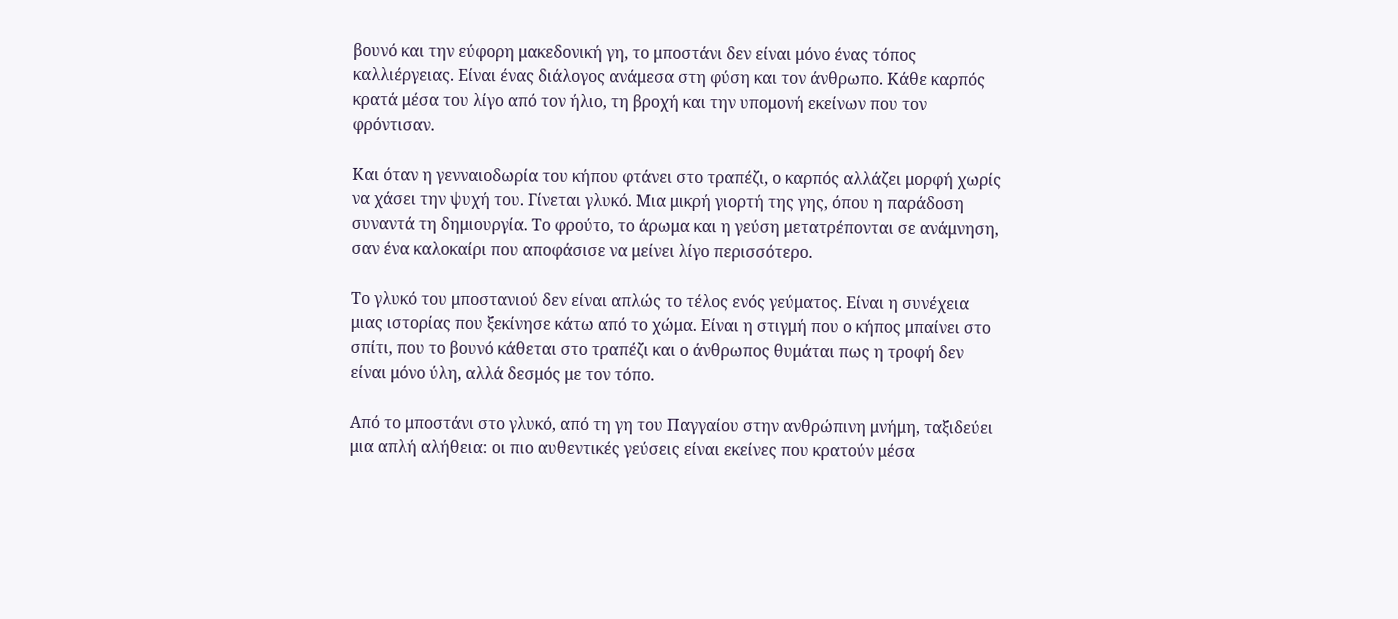βουνό και την εύφορη μακεδονική γη, το μποστάνι δεν είναι μόνο ένας τόπος καλλιέργειας. Είναι ένας διάλογος ανάμεσα στη φύση και τον άνθρωπο. Κάθε καρπός κρατά μέσα του λίγο από τον ήλιο, τη βροχή και την υπομονή εκείνων που τον φρόντισαν.

Και όταν η γενναιοδωρία του κήπου φτάνει στο τραπέζι, ο καρπός αλλάζει μορφή χωρίς να χάσει την ψυχή του. Γίνεται γλυκό. Μια μικρή γιορτή της γης, όπου η παράδοση συναντά τη δημιουργία. Το φρούτο, το άρωμα και η γεύση μετατρέπονται σε ανάμνηση, σαν ένα καλοκαίρι που αποφάσισε να μείνει λίγο περισσότερο.

Το γλυκό του μποστανιού δεν είναι απλώς το τέλος ενός γεύματος. Είναι η συνέχεια μιας ιστορίας που ξεκίνησε κάτω από το χώμα. Είναι η στιγμή που ο κήπος μπαίνει στο σπίτι, που το βουνό κάθεται στο τραπέζι και ο άνθρωπος θυμάται πως η τροφή δεν είναι μόνο ύλη, αλλά δεσμός με τον τόπο.

Από το μποστάνι στο γλυκό, από τη γη του Παγγαίου στην ανθρώπινη μνήμη, ταξιδεύει μια απλή αλήθεια: οι πιο αυθεντικές γεύσεις είναι εκείνες που κρατούν μέσα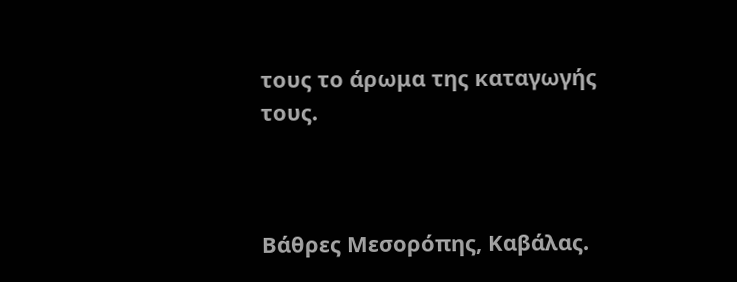τους το άρωμα της καταγωγής τους.



Βάθρες Μεσορόπης, Καβάλας.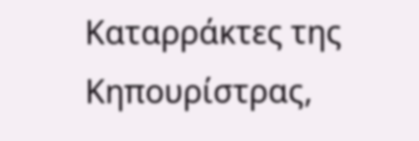Καταρράκτες της Κηπουρίστρας,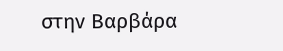στην Βαρβάρα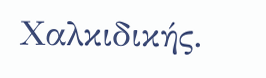Χαλκιδικής.